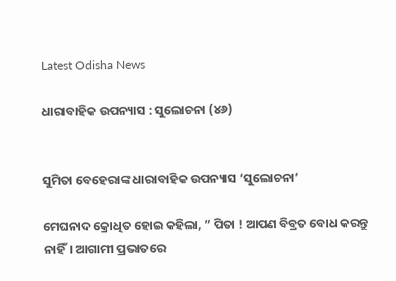Latest Odisha News

ଧାରାବାହିକ ଉପନ୍ୟାସ : ସୁଲୋଚନା (୪୬)


ସୁମିତା ବେହେରାଙ୍କ ଧାରାବାହିକ ଉପନ୍ୟାସ ‘ସୁଲୋଚନା’

ମେଘନାଦ କ୍ରୋଧିତ ହୋଇ କହିଲା, ” ପିତା ! ଆପଣ ବିବ୍ରତ ବୋଧ କରନ୍ତୁ ନାହିଁ। ଆଗାମୀ ପ୍ରଭାତରେ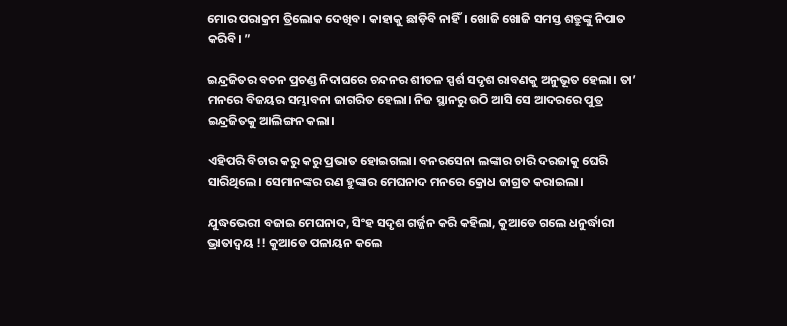ମୋର ପରାକ୍ରମ ତ୍ରିଲୋକ ଦେଖିବ। କାହାକୁ ଛାଡ଼ିବି ନାହିଁ। ଖୋଜି ଖୋଜି ସମସ୍ତ ଶତ୍ରୁଙ୍କୁ ନିପାତ କରିବି। ”

ଇନ୍ଦ୍ରଜିତର ବଚନ ପ୍ରଚଣ୍ଡ ନିଦାଘରେ ଚନ୍ଦନର ଶୀତଳ ସ୍ପର୍ଶ ସଦୃଶ ରାବଣକୁ ଅନୁଭୂତ ହେଲା। ତା’ ମନରେ ବିଜୟର ସମ୍ଭାବନା ଜାଗରିତ ହେଲା। ନିଜ ସ୍ଥାନରୁ ଉଠି ଆସି ସେ ଆଦରରେ ପୁତ୍ର ଇନ୍ଦ୍ରଜିତକୁ ଆଲିଙ୍ଗନ କଲା।

ଏହିପରି ବିଚାର କରୁ କରୁ ପ୍ରଭାତ ହୋଇଗଲା। ବନରସେନା ଲଙ୍କାର ଚାରି ଦରଜାକୁ ଘେରି ସାରିଥିଲେ। ସେମାନଙ୍କର ରଣ ହୁଙ୍କାର ମେଘନାଦ ମନରେ କ୍ରୋଧ ଜାଗ୍ରତ କରାଇଲା।

ଯୁଦ୍ଧଭେରୀ ବଜାଇ ମେଘନାଦ, ସିଂହ ସଦୃଶ ଗର୍ଜ୍ଜନ କରି କହିଲା, କୁଆଡେ ଗଲେ ଧନୁର୍ଦ୍ଧାରୀ ଭ୍ରାତାଦ୍ୱୟ !! କୁଆଡେ ପଳାୟନ କଲେ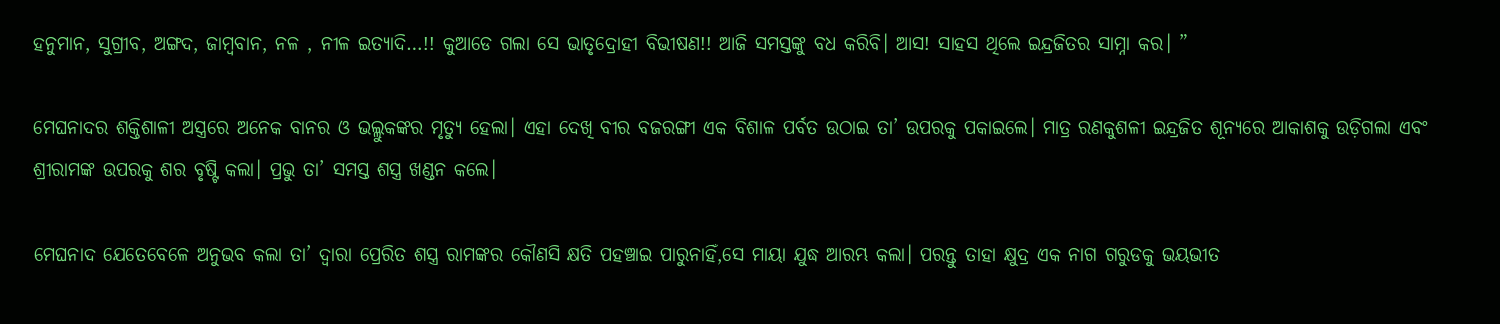ହନୁମାନ, ସୁଗ୍ରୀବ, ଅଙ୍ଗଦ, ଜାମ୍ବବାନ, ନଳ , ନୀଳ ଇତ୍ୟାଦି…!! କୁଆଡେ ଗଲା ସେ ଭାତୃଦ୍ରୋହୀ ବିଭୀଷଣ!! ଆଜି ସମସ୍ତଙ୍କୁ ବଧ କରିବି। ଆସ! ସାହସ ଥିଲେ ଇନ୍ଦ୍ରଜିତର ସାମ୍ନା କର। ”

ମେଘନାଦର ଶକ୍ତିଶାଳୀ ଅସ୍ତ୍ରରେ ଅନେକ ବାନର ଓ ଭଲ୍ଲୁକଙ୍କର ମୃତ୍ୟୁ ହେଲା। ଏହା ଦେଖି ବୀର ବଜରଙ୍ଗୀ ଏକ ବିଶାଳ ପର୍ବତ ଉଠାଇ ତା’ ଉପରକୁ ପକାଇଲେ। ମାତ୍ର ରଣକୁଶଳୀ ଇନ୍ଦ୍ରଜିତ ଶୂନ୍ୟରେ ଆକାଶକୁ ଉଡ଼ିଗଲା ଏବଂ ଶ୍ରୀରାମଙ୍କ ଉପରକୁ ଶର ବୃଷ୍ଟି କଲା। ପ୍ରଭୁ ତା’ ସମସ୍ତ ଶସ୍ତ୍ର ଖଣ୍ଡନ କଲେ।

ମେଘନାଦ ଯେତେବେଳେ ଅନୁଭବ କଲା ତା’ ଦ୍ୱାରା ପ୍ରେରିତ ଶସ୍ତ୍ର ରାମଙ୍କର କୌଣସି କ୍ଷତି ପହଞ୍ଚାଇ ପାରୁନାହିଁ,ସେ ମାୟା ଯୁଦ୍ଧ ଆରମ୍ଭ କଲା। ପରନ୍ତୁ ତାହା କ୍ଷୁଦ୍ର ଏକ ନାଗ ଗରୁଡକୁ ଭୟଭୀତ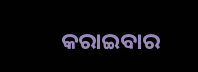କରାଇବାର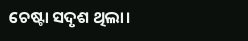ଚେଷ୍ଟା ସଦୃଶ ଥିଲା।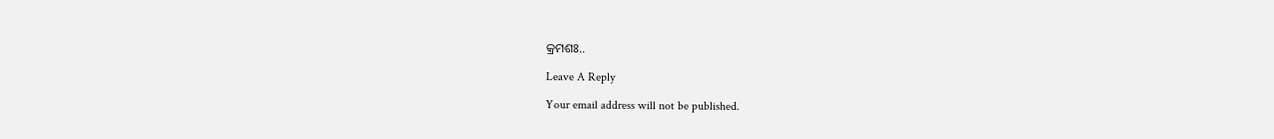କ୍ରମଶଃ..

Leave A Reply

Your email address will not be published.